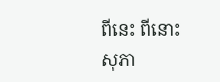ពីនេះ ពីនោះ
សុភា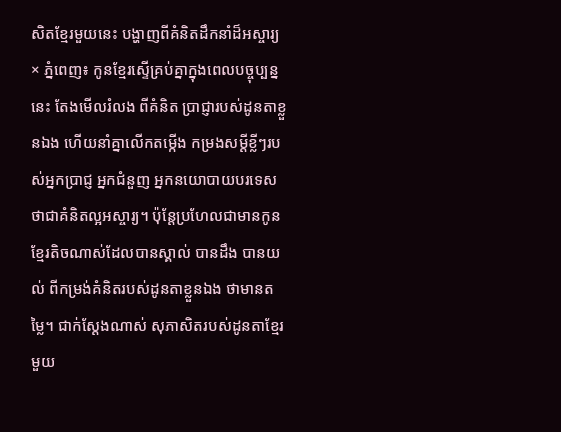សិតខ្មែរមួយនេះ បង្ហាញពីគំនិតដឹកនាំដ៏អស្ចារ្យ
× ភ្នំពេញ៖ កូនខ្មែរស្ទើគ្រប់គ្នាក្នុងពេលបច្ចុប្បន្ននេះ តែងមើលរំលង ពីគំនិត ប្រាជ្ញារបស់ដូនតាខ្លួនឯង ហើយនាំគ្នាលើកតម្កើង កម្រងសម្ដីខ្លីៗរបស់អ្នកប្រាជ្ញ អ្នកជំនួញ អ្នកនយោបាយបរទេសថាជាគំនិតល្អអស្ចារ្យ។ ប៉ុន្តែប្រហែលជាមានកូនខ្មែរតិចណាស់ដែលបានស្គាល់ បានដឹង បានយល់ ពីកម្រង់គំនិតរបស់ដូនតាខ្លួនឯង ថាមានតម្លៃ។ ជាក់ស្ដែងណាស់ សុភាសិតរបស់ដូនតាខ្មែរមួយ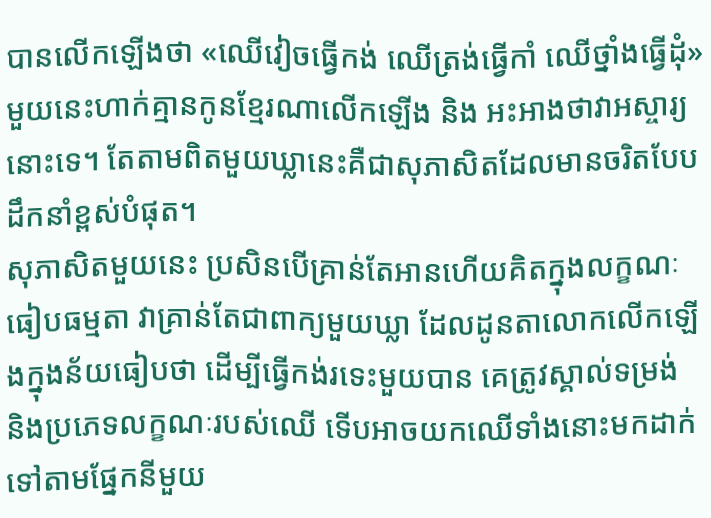បានលើកឡើងថា «ឈើវៀចធ្វើកង់ ឈើត្រង់ធ្វើកាំ ឈើថ្នាំងធ្វើដុំ»មួយនេះហាក់គ្មានកូនខ្មែរណាលើកឡើង និង អះអាងថាវាអស្ចារ្យនោះទេ។ តែតាមពិតមួយឃ្លានេះគឺជាសុភាសិតដែលមានចរិតបែបដឹកនាំខ្ពស់បំផុត។
សុភាសិតមួយនេះ ប្រសិនបើគ្រាន់តែអានហើយគិតក្នុងលក្ខណៈធៀបធម្មតា វាគ្រាន់តែជាពាក្យមួយឃ្លា ដែលដូនតាលោកលើកឡើងក្នុងន័យធៀបថា ដើម្បីធ្វើកង់រទេះមួយបាន គេត្រូវស្គាល់ទម្រង់ និងប្រភេទលក្ខណៈរបស់ឈើ ទើបអាចយកឈើទាំងនោះមកដាក់ទៅតាមផ្នែកនីមួយ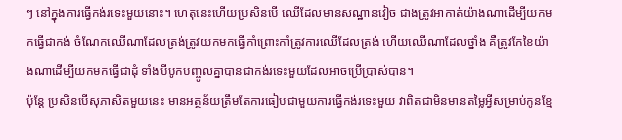ៗ នៅក្នុងការធ្វើកង់រទេះមួយនោះ។ ហេតុនេះហើយប្រសិនបើ ឈើដែលមានសណ្ឋានវៀច ជាងត្រូវអាកាត់យ៉ាងណាដើម្បីយកមកធ្វើជាកង់ ចំណែកឈើណាដែលត្រង់ត្រូវយកមកធ្វើកាំព្រោះកាំត្រូវការឈើដែលត្រង់ ហើយឈើណាដែលថ្នាំង គឺត្រូវកែខៃយ៉ាងណាដើម្បីយកមកធ្វើជាដុំ ទាំងបីបូកបញ្ចូលគ្នាបានជាកង់រទេះមួយដែលអាចប្រើប្រាស់បាន។
ប៉ុន្តែ ប្រសិនបើសុភាសិតមួយនេះ មានអត្ថន័យត្រឹមតែការធៀបជាមួយការធ្វើកង់រទេះមួយ វាពិតជាមិនមានតម្លៃអ្វីសម្រាប់កូនខ្មែ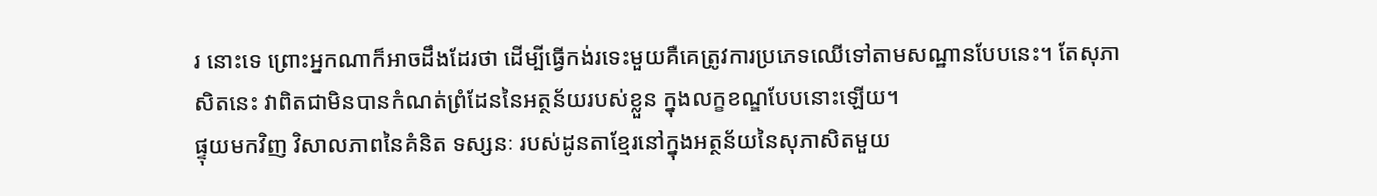រ នោះទេ ព្រោះអ្នកណាក៏អាចដឹងដែរថា ដើម្បីធ្វើកង់រទេះមួយគឺគេត្រូវការប្រភេទឈើទៅតាមសណ្ឋានបែបនេះ។ តែសុភាសិតនេះ វាពិតជាមិនបានកំណត់ព្រំដែននៃអត្ថន័យរបស់ខ្លួន ក្នុងលក្ខខណ្ឌបែបនោះឡើយ។
ផ្ទុយមកវិញ វិសាលភាពនៃគំនិត ទស្សនៈ របស់ដូនតាខ្មែរនៅក្នុងអត្ថន័យនៃសុភាសិតមួយ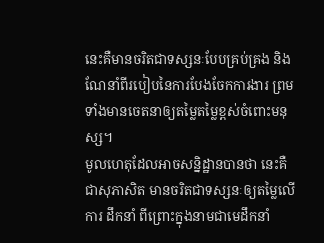នេះគឺមានចរិតជាទស្សនៈបែបគ្រប់គ្រង និងណែនាំពីរបៀបនៃការបែងចែកការងារ ព្រមទាំងមានចេតនាឲ្យតម្លៃតម្លៃខ្ពស់ចំពោះមនុស្ស។
មូលហេតុដែលអាចសន្និដ្ឋានបានថា នេះគឺជាសុភាសិត មានចរិតជាទស្សនៈឲ្យតម្លៃលើការ ដឹកនាំ ពីព្រោះក្នុងនាមជាមេដឹកនាំ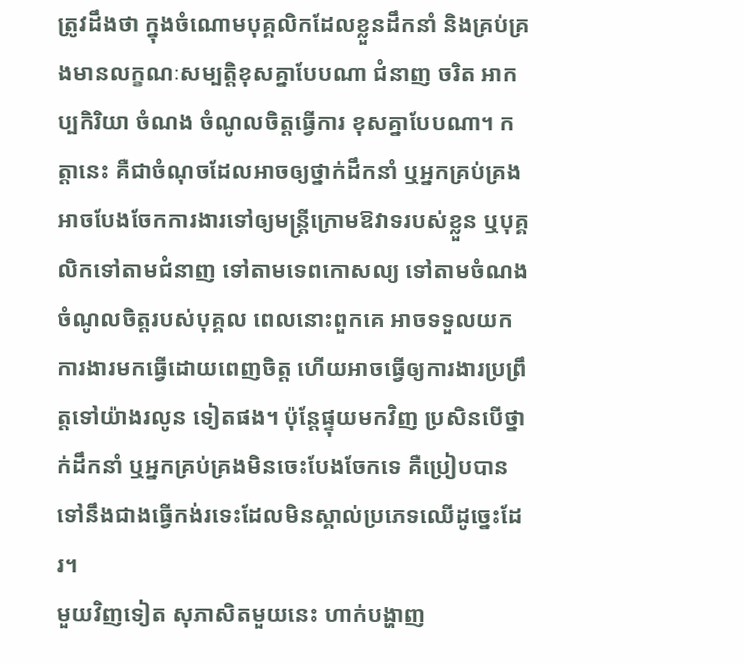ត្រូវដឹងថា ក្នុងចំណោមបុគ្គលិកដែលខ្លួនដឹកនាំ និងគ្រប់គ្រងមានលក្ខណៈសម្បត្តិខុសគ្នាបែបណា ជំនាញ ចរិត អាកប្បកិរិយា ចំណង ចំណូលចិត្តធ្វើការ ខុសគ្នាបែបណា។ កត្តានេះ គឺជាចំណុចដែលអាចឲ្យថ្នាក់ដឹកនាំ ឬអ្នកគ្រប់គ្រង អាចបែងចែកការងារទៅឲ្យមន្ត្រីក្រោមឱវាទរបស់ខ្លួន ឬបុគ្គលិកទៅតាមជំនាញ ទៅតាមទេពកោសល្យ ទៅតាមចំណងចំណូលចិត្តរបស់បុគ្គល ពេលនោះពួកគេ អាចទទួលយកការងារមកធ្វើដោយពេញចិត្ត ហើយអាចធ្វើឲ្យការងារប្រព្រឹត្តទៅយ៉ាងរលូន ទៀតផង។ ប៉ុន្តែផ្ទុយមកវិញ ប្រសិនបើថ្នាក់ដឹកនាំ ឬអ្នកគ្រប់គ្រងមិនចេះបែងចែកទេ គឺប្រៀបបានទៅនឹងជាងធ្វើកង់រទេះដែលមិនស្គាល់ប្រភេទឈើដូច្នេះដែរ។
មួយវិញទៀត សុភាសិតមួយនេះ ហាក់បង្ហាញ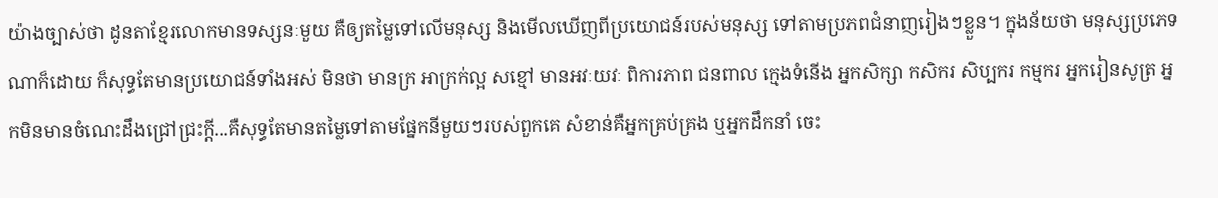យ៉ាងច្បាស់ថា ដូនតាខ្មែរលោកមានទស្សនៈមួយ គឺឲ្យតម្លៃទៅលើមនុស្ស និងមើលឃើញពីប្រយោជន៍របស់មនុស្ស ទៅតាមប្រភពជំនាញរៀងៗខ្លួន។ ក្នុងន័យថា មនុស្សប្រភេទណាក៏ដោយ ក៏សុទ្ធតែមានប្រយោជន៍ទាំងអស់ មិនថា មានក្រ អាក្រក់ល្អ សខ្មៅ មានអវៈយវៈ ពិការភាព ជនពាល ក្មេងទំនើង អ្នកសិក្សា កសិករ សិប្បករ កម្មករ អ្នករៀនសូត្រ អ្នកមិនមានចំណេះដឹងជ្រៅជ្រះក្ដី...គឺសុទ្ធតែមានតម្លៃទៅតាមផ្នែកនីមួយៗរបស់ពួកគេ សំខាន់គឺអ្នកគ្រប់គ្រង ឬអ្នកដឹកនាំ ចេះ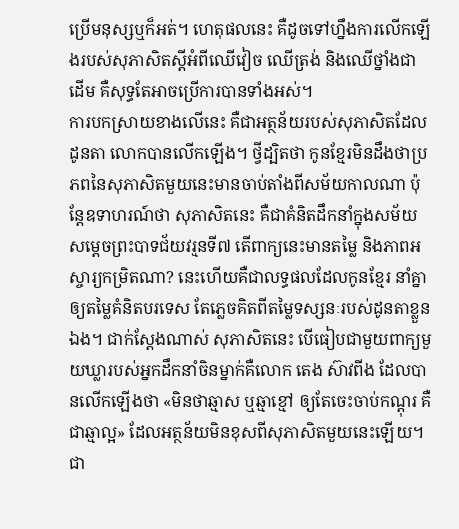ប្រើមនុស្សឬក៏អត់។ ហេតុផលនេះ គឺដូចទៅហ្នឹងការលើកឡើងរបស់សុភាសិតស្ដីអំពីឈើវៀច ឈើត្រង់ និងឈើថ្នាំងជាដើម គឺសុទ្ធតែអាចប្រើការបានទាំងអស់។
ការបកស្រាយខាងលើនេះ គឺជាអត្ថន័យរបស់សុភាសិតដែលដូនតា លោកបានលើកឡើង។ ថ្វីដ្បិតថា កូនខ្មែរមិនដឹងថាប្រភពនៃសុភាសិតមួយនេះមានចាប់តាំងពីសម័យកាលណា ប៉ុន្តែឧទាហរណ៍ថា សុភាសិតនេះ គឺជាគំនិតដឹកនាំក្នុងសម័យសម្ដេចព្រះបាទជ័យវរ្មនទី៧ តើពាក្យនេះមានតម្លៃ និងភាពអស្ចារ្យកម្រិតណា? នេះហើយគឺជាលទ្ធផលដែលកូនខ្មែរ នាំគ្នាឲ្យតម្លៃគំនិតបរទេស តែភ្លេចគិតពីតម្លៃទស្សនៈរបស់ដូនតាខ្លួនឯង។ ជាក់ស្ដែងណាស់ សុភាសិតនេះ បើធៀបជាមួយពាក្យមួយឃ្លារបស់អ្នកដឹកនាំចិនម្នាក់គឺលោក តេង ស៊ាវពីង ដែលបានលើកឡើងថា «មិនថាឆ្មាស ឬឆ្មាខ្មៅ ឲ្យតែចេះចាប់កណ្ដុរ គឺជាឆ្មាល្អ» ដែលអត្ថន័យមិនខុសពីសុភាសិតមួយនេះឡើយ។
ជា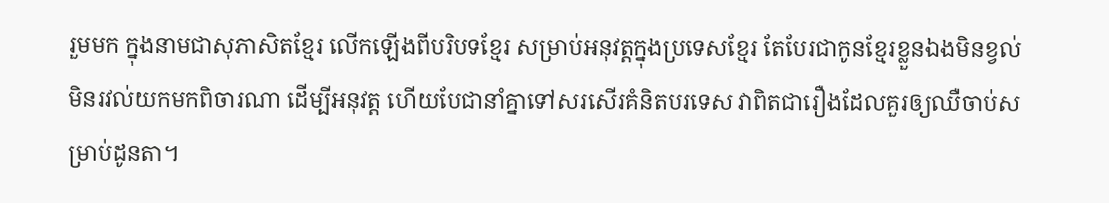រួមមក ក្នុងនាមជាសុភាសិតខ្មែរ លើកឡើងពីបរិបទខ្មែរ សម្រាប់អនុវត្តក្នុងប្រទេសខ្មែរ តែបែរជាកូនខ្មែរខ្លួនឯងមិនខ្វល់ មិនរវល់យកមកពិចារណា ដើម្បីអនុវត្ត ហើយបែជានាំគ្នាទៅសរសើរគំនិតបរទេស វាពិតជារឿងដែលគួរឲ្យឈឺចាប់សម្រាប់ដូនតា។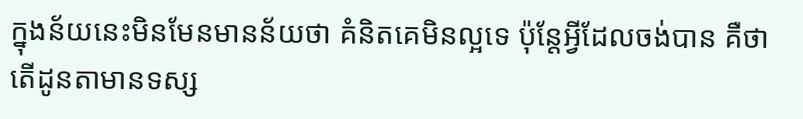ក្នុងន័យនេះមិនមែនមានន័យថា គំនិតគេមិនល្អទេ ប៉ុន្តែអ្វីដែលចង់បាន គឺថាតើដូនតាមានទស្ស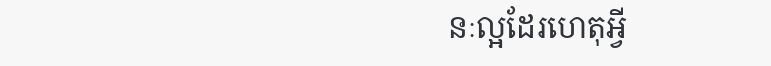នៈល្អដែរហេតុអ្វី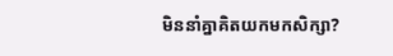មិននាំគ្នាគិតយកមកសិក្សា?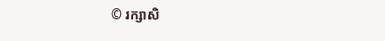© រក្សាសិ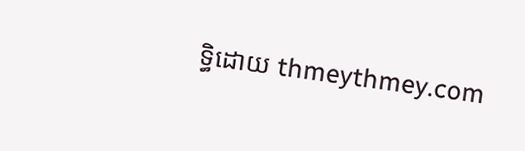ទ្ធិដោយ thmeythmey.com